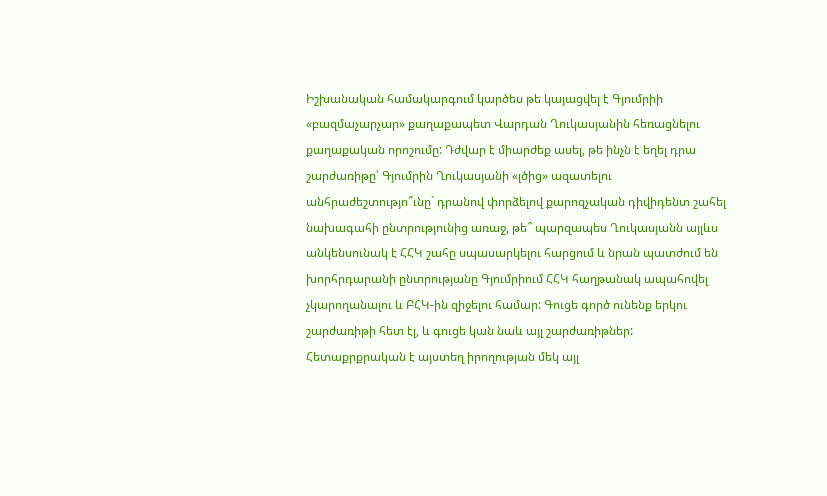Իշխանական համակարգում կարծես թե կայացվել է Գյումրիի «բազմաչարչար» քաղաքապետ Վարդան Ղուկասյանին հեռացնելու քաղաքական որոշումը: Դժվար է միարժեք ասել, թե ինչն է եղել դրա շարժառիթը՝ Գյումրին Ղուկասյանի «լծից» ազատելու անհրաժեշտությո՞ւնը` դրանով փորձելով քարոզչական դիվիդենտ շահել նախագահի ընտրությունից առաջ, թե՞ պարզապես Ղուկասյանն այլևս անկենսունակ է ՀՀԿ շահը սպասարկելու հարցում և նրան պատժում են խորհրդարանի ընտրությանը Գյումրիում ՀՀԿ հաղթանակ ապահովել չկարողանալու և ԲՀԿ-ին զիջելու համար: Գուցե գործ ունենք երկու շարժառիթի հետ էլ, և գուցե կան նաև այլ շարժառիթներ:
Հետաքրքրական է այստեղ իրողության մեկ այլ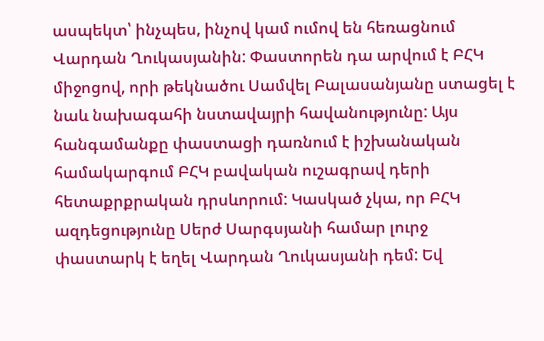ասպեկտ՝ ինչպես, ինչով կամ ումով են հեռացնում Վարդան Ղուկասյանին: Փաստորեն դա արվում է ԲՀԿ միջոցով, որի թեկնածու Սամվել Բալասանյանը ստացել է նաև նախագահի նստավայրի հավանությունը: Այս հանգամանքը փաստացի դառնում է իշխանական համակարգում ԲՀԿ բավական ուշագրավ դերի հետաքրքրական դրսևորում: Կասկած չկա, որ ԲՀԿ ազդեցությունը Սերժ Սարգսյանի համար լուրջ փաստարկ է եղել Վարդան Ղուկասյանի դեմ: Եվ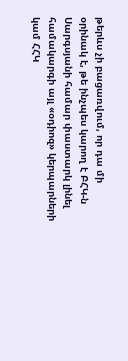թերևս չի բացառվում, որ դա մի օրինակ է, թե ինչպես կարող է ԲՀԿ-ն Սարգսյանի համար փաստարկ լինել համակարգի այլ «օդիոզ» կերպարների կամ ՀՀԿ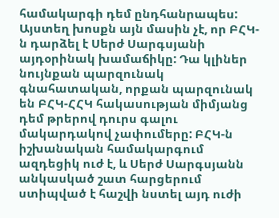համակարգի դեմ ընդհանրապես:
Այստեղ խոսքն այն մասին չէ, որ ԲՀԿ-ն դարձել է Սերժ Սարգսյանի այդօրինակ խամաճիկը: Դա կլիներ նույնքան պարզունակ գնահատական, որքան պարզունակ են ԲՀԿ-ՀՀԿ հակասության միմյանց դեմ թրերով դուրս գալու մակարդակով չափումերը: ԲՀԿ-ն իշխանական համակարգում ազդեցիկ ուժ է, և Սերժ Սարգսյանն անկասկած շատ հարցերում ստիպված է հաշվի նստել այդ ուժի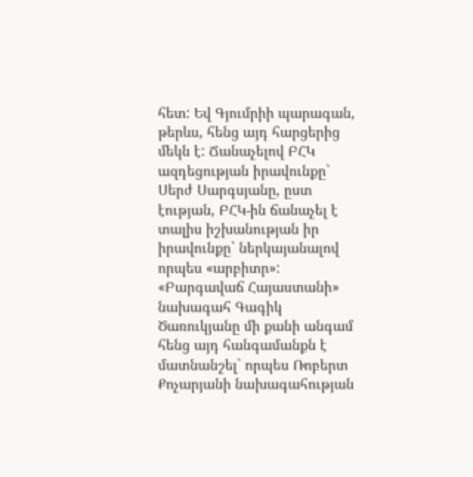հետ: Եվ Գյումրիի պարագան, թերևս, հենց այդ հարցերից մեկն է: Ճանաչելով ԲՀԿ ազդեցության իրավունքը` Սերժ Սարգսյանը, ըստ էության, ԲՀԿ-ին ճանաչել է տալիս իշխանության իր իրավունքը` ներկայանալով որպես «արբիտր»: «Բարգավաճ Հայաստանի» նախագահ Գագիկ Ծառուկյանը մի քանի անգամ հենց այդ հանգամանքն է մատնանշել` որպես Ռոբերտ Քոչարյանի նախագահության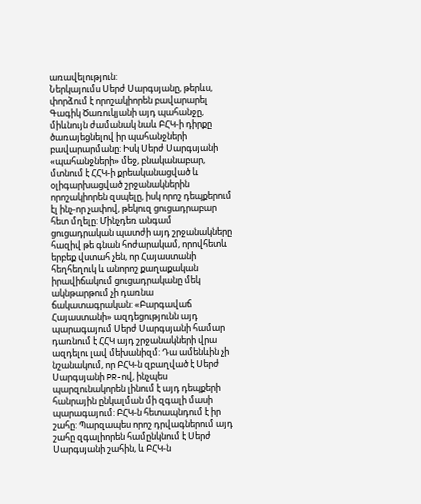առավելություն:
Ներկայումս Սերժ Սարգսյանը, թերևս, փորձում է որոշակիորեն բավարարել Գագիկ Ծառուկյանի այդ պահանջը, միևնույն ժամանակ նաև ԲՀԿ-ի դիրքը ծառայեցնելով իր պահանջների բավարարմանը: Իսկ Սերժ Սարգսյանի «պահանջների» մեջ, բնականաբար, մտնում է ՀՀԿ-ի քրեականացված և օլիգարխացված շրջանակներին որոշակիորեն զսպելը, իսկ որոշ դեպքերում էլ ինչ-որ չափով, թեկուզ ցուցադրաբար հետ մղելը: Մինչդեռ անգամ ցուցադրական պատժի այդ շրջանակները հազիվ թե գնան հոժարակամ, որովհետև երբեք վստահ չեն, որ Հայաստանի հեղհեղուկ և անորոշ քաղաքական իրավիճակում ցուցադրականը մեկ ակնթարթում չի դառնա ճակատագրական: «Բարգավաճ Հայաստանի» ազդեցությունն այդ պարագայում Սերժ Սարգսյանի համար դառնում է ՀՀԿ այդ շրջանակների վրա ազդելու լավ մեխանիզմ: Դա ամենևին չի նշանակում, որ ԲՀԿ-ն զբաղված է Սերժ Սարգսյանի PR-ով, ինչպես պարզունակորեն լինում է այդ դեպքերի հանրային ընկալման մի զգալի մասի պարագայում: ԲՀԿ-ն հետապնդում է իր շահը: Պարզապես որոշ դրվագներում այդ շահը զգալիորեն համընկնում է Սերժ Սարգսյանի շահին, և ԲՀԿ-ն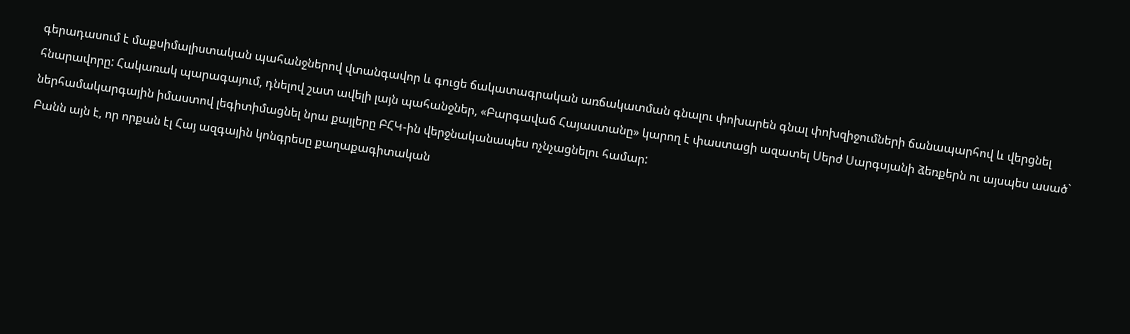գերադասում է մաքսիմալիստական պահանջներով վտանգավոր և գուցե ճակատագրական առճակատման գնալու փոխարեն գնալ փոխզիջումների ճանապարհով և վերցնել հնարավորը: Հակառակ պարագայում, դնելով շատ ավելի լայն պահանջներ, «Բարգավաճ Հայաստանը» կարող է փաստացի ազատել Սերժ Սարգսյանի ձեռքերն ու այսպես ասած` ներհամակարգային իմաստով լեգիտիմացնել նրա քայլերը ԲՀԿ-ին վերջնականապես ոչնչացնելու համար:
Բանն այն է, որ որքան էլ Հայ ազգային կոնգրեսը քաղաքագիտական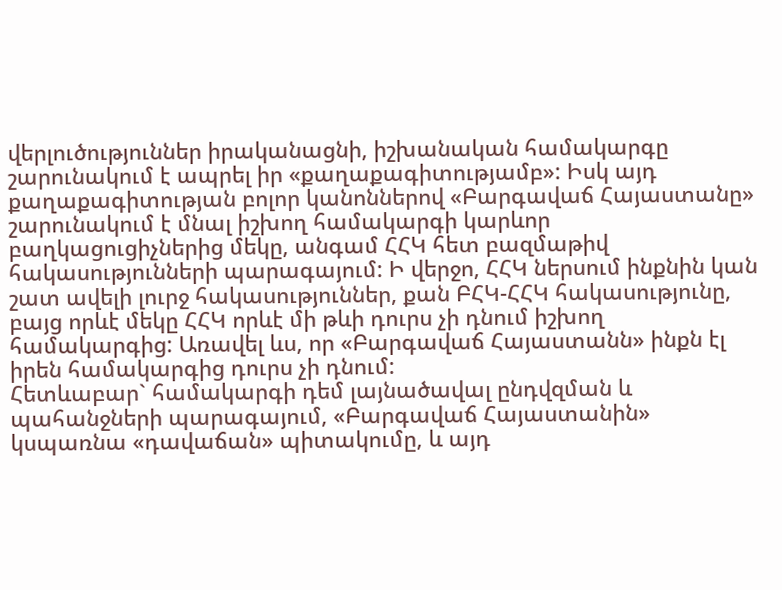վերլուծություններ իրականացնի, իշխանական համակարգը շարունակում է ապրել իր «քաղաքագիտությամբ»: Իսկ այդ քաղաքագիտության բոլոր կանոններով «Բարգավաճ Հայաստանը» շարունակում է մնալ իշխող համակարգի կարևոր բաղկացուցիչներից մեկը, անգամ ՀՀԿ հետ բազմաթիվ հակասությունների պարագայում: Ի վերջո, ՀՀԿ ներսում ինքնին կան շատ ավելի լուրջ հակասություններ, քան ԲՀԿ-ՀՀԿ հակասությունը, բայց որևէ մեկը ՀՀԿ որևէ մի թևի դուրս չի դնում իշխող համակարգից: Առավել ևս, որ «Բարգավաճ Հայաստանն» ինքն էլ իրեն համակարգից դուրս չի դնում:
Հետևաբար` համակարգի դեմ լայնածավալ ընդվզման և պահանջների պարագայում, «Բարգավաճ Հայաստանին» կսպառնա «դավաճան» պիտակումը, և այդ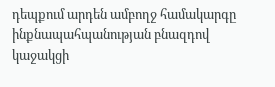դեպքում արդեն ամբողջ համակարգը ինքնապահպանության բնազդով կաջակցի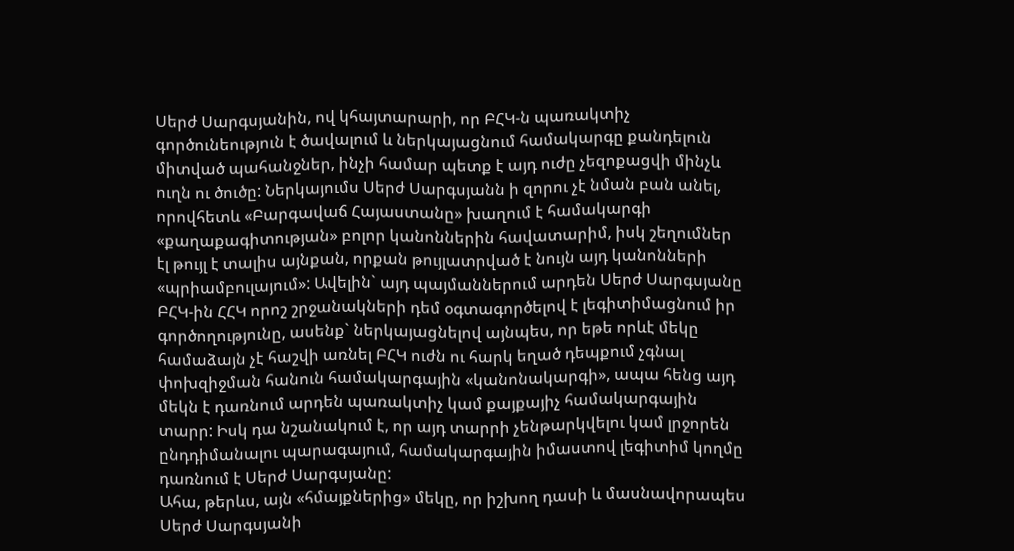Սերժ Սարգսյանին, ով կհայտարարի, որ ԲՀԿ-ն պառակտիչ գործունեություն է ծավալում և ներկայացնում համակարգը քանդելուն միտված պահանջներ, ինչի համար պետք է այդ ուժը չեզոքացվի մինչև ուղն ու ծուծը: Ներկայումս Սերժ Սարգսյանն ի զորու չէ նման բան անել, որովհետև «Բարգավաճ Հայաստանը» խաղում է համակարգի «քաղաքագիտության» բոլոր կանոններին հավատարիմ, իսկ շեղումներ էլ թույլ է տալիս այնքան, որքան թույլատրված է նույն այդ կանոնների «պրիամբուլայում»: Ավելին` այդ պայմաններում արդեն Սերժ Սարգսյանը ԲՀԿ-ին ՀՀԿ որոշ շրջանակների դեմ օգտագործելով է լեգիտիմացնում իր գործողությունը, ասենք` ներկայացնելով այնպես, որ եթե որևէ մեկը համաձայն չէ հաշվի առնել ԲՀԿ ուժն ու հարկ եղած դեպքում չգնալ փոխզիջման հանուն համակարգային «կանոնակարգի», ապա հենց այդ մեկն է դառնում արդեն պառակտիչ կամ քայքայիչ համակարգային տարր: Իսկ դա նշանակում է, որ այդ տարրի չենթարկվելու կամ լրջորեն ընդդիմանալու պարագայում, համակարգային իմաստով լեգիտիմ կողմը դառնում է Սերժ Սարգսյանը:
Ահա, թերևս, այն «հմայքներից» մեկը, որ իշխող դասի և մասնավորապես Սերժ Սարգսյանի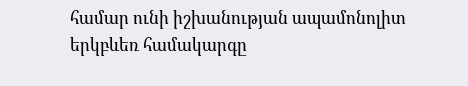համար ունի իշխանության ապամոնոլիտ երկբևեռ համակարգը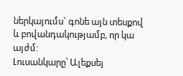ներկայումս` գոնե այն տեսքով և բովանդակությամբ, որ կա այժմ:
Լուսանկարը՝ Ալեքսեյ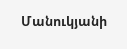Մանուկյանի